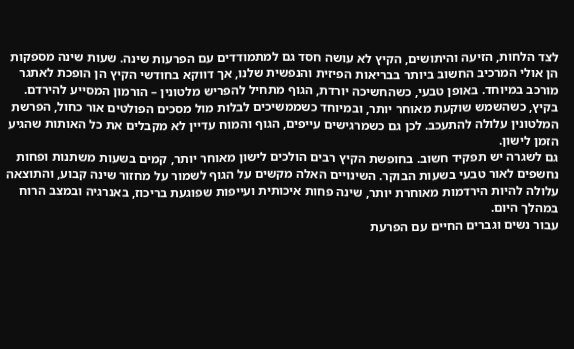לצד הלחות, הזיעה והיתושים, הקיץ לא עושה חסד גם למתמודדים עם הפרעות שינה. שעות שינה מספקות הן אולי המרכיב החשוב ביותר בבריאות הפיזית והנפשית שלנו, אך דווקא בחודשי הקיץ הן הופכת לאתגר מורכב במיוחד. באופן טבעי, כשהחשיכה יורדת, הגוף מתחיל להפריש מלטונין – הורמון המסייע להירדם. בקיץ, כשהשמש שוקעת מאוחר יותר, ובמיוחד כשממשיכים לבלות מול מסכים הפולטים אור כחול, הפרשת המלטונין עלולה להתעכב. לכן גם כשמרגישים עייפים, הגוף והמוח עדיין לא מקבלים את כל האותות שהגיע הזמן לישון.
גם לשגרה יש תפקיד חשוב. בחופשת הקיץ רבים הולכים לישון מאוחר יותר, קמים בשעות משתנות ופחות נחשפים לאור טבעי בשעות הבוקר. השינויים האלה מקשים על הגוף לשמור על מחזור שינה קבוע, והתוצאה עלולה להיות הירדמות מאוחרת יותר, שינה פחות איכותית ועייפות שפוגעת בריכוז, באנרגיה ובמצב הרוח במהלך היום.
עבור נשים וגברים החיים עם הפרעת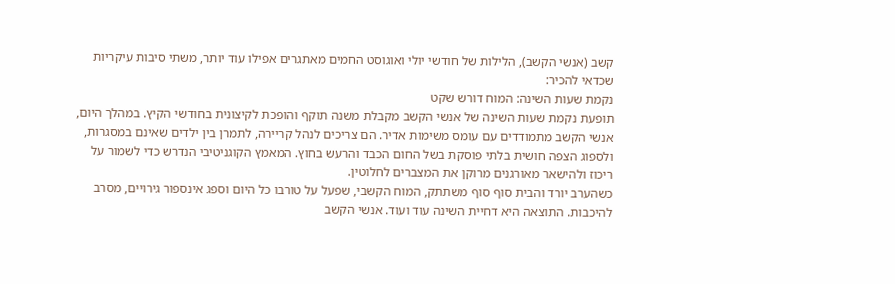קשב (אנשי הקשב), הלילות של חודשי יולי ואוגוסט החמים מאתגרים אפילו עוד יותר, משתי סיבות עיקריות שכדאי להכיר:
נקמת שעות השינה: המוח דורש שקט
תופעת נקמת שעות השינה של אנשי הקשב מקבלת משנה תוקף והופכת לקיצונית בחודשי הקיץ. במהלך היום, אנשי הקשב מתמודדים עם עומס משימות אדיר. הם צריכים לנהל קריירה, לתמרן בין ילדים שאינם במסגרות, ולספוג הצפה חושית בלתי פוסקת בשל החום הכבד והרעש בחוץ. המאמץ הקוגניטיבי הנדרש כדי לשמור על ריכוז ולהישאר מאורגנים מרוקן את המצברים לחלוטין.
כשהערב יורד והבית סוף סוף משתתק, המוח הקשבי, שפעל על טורבו כל היום וספג אינספור גירויים, מסרב להיכבות. התוצאה היא דחיית השינה עוד ועוד. אנשי הקשב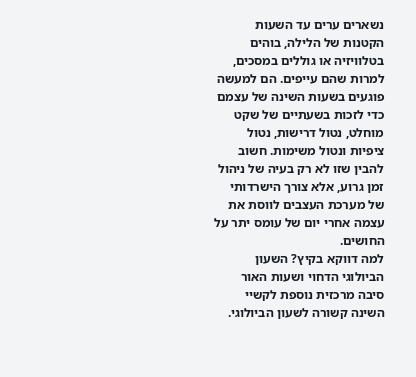נשארים ערים עד השעות הקטנות של הלילה, בוהים בטלוויזיה או גוללים במסכים, למרות שהם עייפים. הם למעשה פוגעים בשעות השינה של עצמם כדי לזכות בשעתיים של שקט מוחלט, נטול דרישות, נטול ציפיות ונטול משימות. חשוב להבין שזו לא רק בעיה של ניהול זמן גרוע, אלא צורך הישרדותי של מערכת העצבים לווסת את עצמה אחרי יום של עומס יתר על החושים.
למה דווקא בקיץ? השעון הביולוגי הדחוי ושעות האור
סיבה מרכזית נוספת לקשיי השינה קשורה לשעון הביולוגי.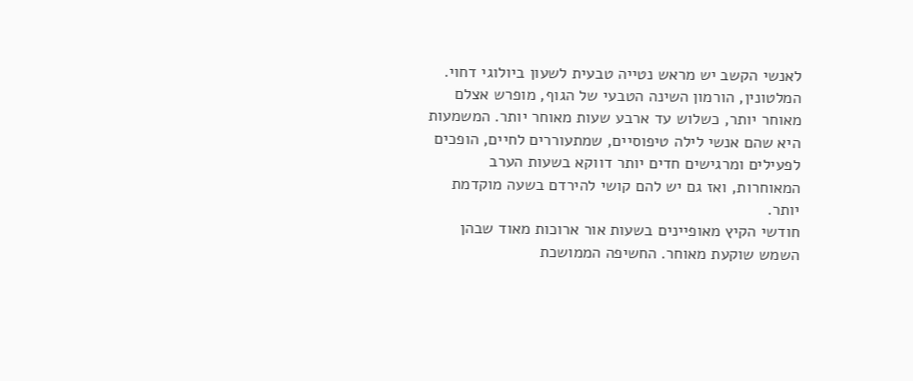לאנשי הקשב יש מראש נטייה טבעית לשעון ביולוגי דחוי. המלטונין, הורמון השינה הטבעי של הגוף, מופרש אצלם מאוחר יותר, כשלוש עד ארבע שעות מאוחר יותר. המשמעות היא שהם אנשי לילה טיפוסיים, שמתעוררים לחיים, הופכים לפעילים ומרגישים חדים יותר דווקא בשעות הערב המאוחרות, ואז גם יש להם קושי להירדם בשעה מוקדמת יותר.
חודשי הקיץ מאופיינים בשעות אור ארוכות מאוד שבהן השמש שוקעת מאוחר. החשיפה הממושכת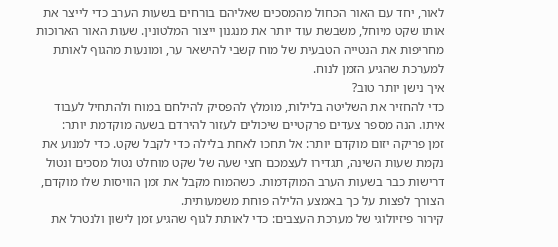לאור, יחד עם האור הכחול מהמסכים שאליהם בורחים בשעות הערב כדי לייצר את אותו שקט מיוחל, משבשת עוד יותר את מנגנון ייצור המלטונין. שעות האור הארוכות מחריפות את הנטייה הטבעית של מוח קשבי להישאר ער, ומונעות מהגוף לאותת למערכת שהגיע הזמן לנוח.
איך נישן יותר טוב?
כדי להחזיר את השליטה בלילות, מומלץ להפסיק להילחם במוח ולהתחיל לעבוד איתו. הנה מספר צעדים פרקטיים שיכולים לעזור להירדם בשעה מוקדמת יותר:
זמן פריקה יזום מוקדם יותר: אל תחכו לאחת בלילה כדי לקבל שקט. כדי למנוע את נקמת שעות השינה, תגדירו לעצמכם חצי שעה של שקט מוחלט נטול מסכים ונטול דרישות כבר בשעות הערב המוקדמות. כשהמוח מקבל את זמן הוויסות שלו מוקדם, הצורך לפצות על כך באמצע הלילה פוחת משמעותית.
קירור פיזיולוגי של מערכת העצבים: כדי לאותת לגוף שהגיע זמן לישון ולנטרל את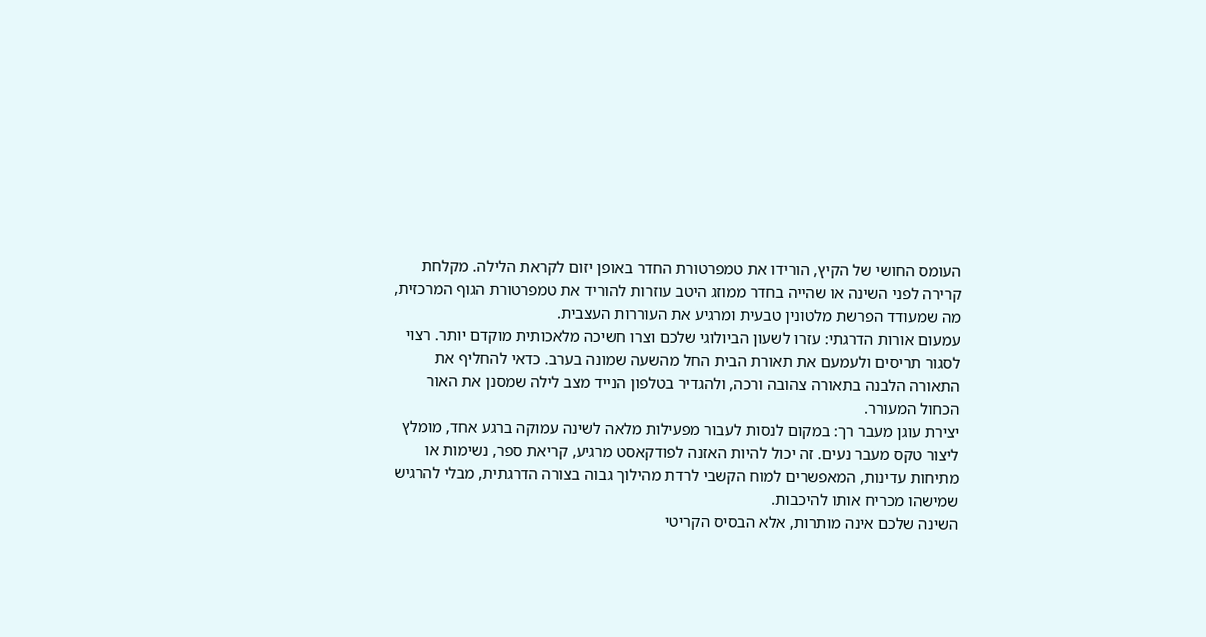העומס החושי של הקיץ, הורידו את טמפרטורת החדר באופן יזום לקראת הלילה. מקלחת קרירה לפני השינה או שהייה בחדר ממוזג היטב עוזרות להוריד את טמפרטורת הגוף המרכזית, מה שמעודד הפרשת מלטונין טבעית ומרגיע את העוררות העצבית.
עמעום אורות הדרגתי: עזרו לשעון הביולוגי שלכם וצרו חשיכה מלאכותית מוקדם יותר. רצוי לסגור תריסים ולעמעם את תאורת הבית החל מהשעה שמונה בערב. כדאי להחליף את התאורה הלבנה בתאורה צהובה ורכה, ולהגדיר בטלפון הנייד מצב לילה שמסנן את האור הכחול המעורר.
יצירת עוגן מעבר רך: במקום לנסות לעבור מפעילות מלאה לשינה עמוקה ברגע אחד, מומלץ ליצור טקס מעבר נעים. זה יכול להיות האזנה לפודקאסט מרגיע, קריאת ספר, נשימות או מתיחות עדינות, המאפשרים למוח הקשבי לרדת מהילוך גבוה בצורה הדרגתית, מבלי להרגיש שמישהו מכריח אותו להיכבות.
השינה שלכם אינה מותרות, אלא הבסיס הקריטי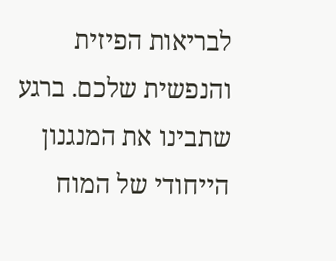לבריאות הפיזית והנפשית שלכם. ברגע שתבינו את המנגנון הייחודי של המוח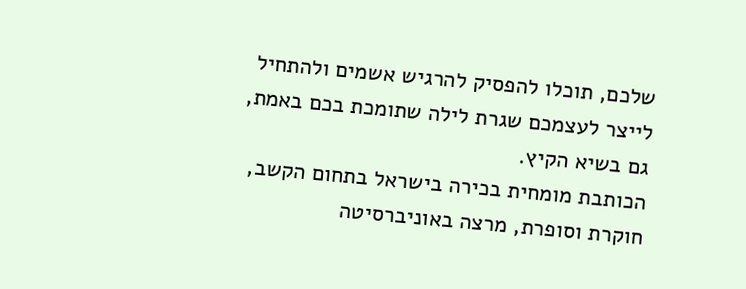שלכם, תוכלו להפסיק להרגיש אשמים ולהתחיל לייצר לעצמכם שגרת לילה שתומכת בכם באמת, גם בשיא הקיץ.
הכותבת מומחית בכירה בישראל בתחום הקשב, חוקרת וסופרת, מרצה באוניברסיטה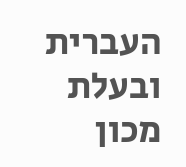העברית ובעלת מכון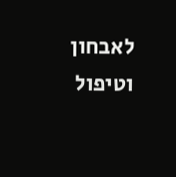לאבחון וטיפול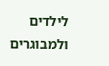לילדים ולמבוגרים